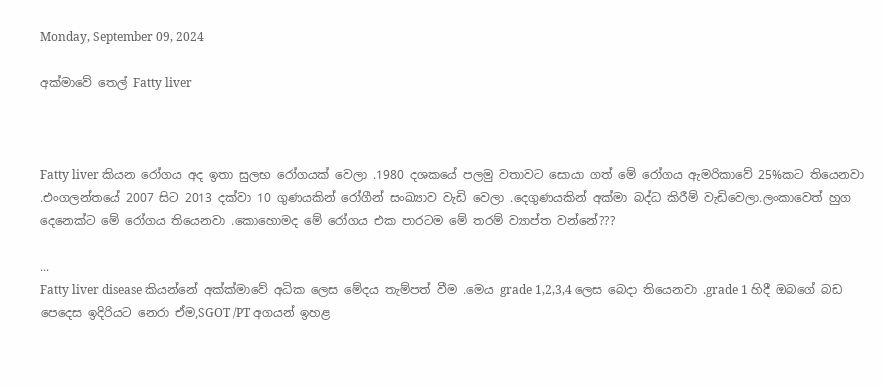Monday, September 09, 2024

අක්මාවේ තෙල් Fatty liver



Fatty liver කියන රෝගය අද ඉතා සුලභ රෝගයක් වෙලා .1980 දශකයේ පලමු වතාවට සොයා ගත් මේ රෝගය ඇමරිකාවේ 25%කට තියෙනවා .එංගලන්තයේ 2007 සිට 2013 දක්වා 10 ගුණයකින් රෝගීන් සංඛ්‍යාව වැඩි වෙලා .දෙගුණයකින් අක්මා බද්ධ කිරීම් වැඩිවෙලා.ලංකාවෙත් හුග දෙනෙක්ට මේ රෝගය තියෙනවා .කොහොමද මේ රෝගය එක පාරටම මේ තරම් ව්‍යාප්ත වන්නේ???

...
Fatty liver disease කියන්නේ අක්ක්මාවේ අධික ලෙස මේදය තැම්පත් වීම .මෙය grade 1,2,3,4 ලෙස බෙදා තියෙනවා .grade 1 හිදී ඔබගේ බඩ පෙදෙස ඉදිරියට නෙරා ඒම,SGOT /PT අගයන් ඉහළ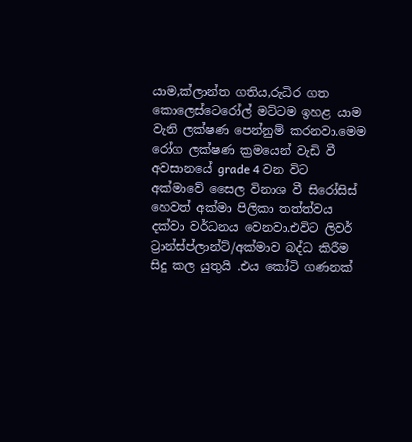යාම,ක්ලාන්ත ගතිය,රුධිර ගත කොලෙස්ටෙරෝල් මට්ටම ඉහළ යාම වැනි ලක්ෂණ පෙන්නුම් කරනවා.මෙම රෝග ලක්ෂණ ක්‍රමයෙන් වැඩි වී අවසානයේ grade 4 වන විට අක්මාවේ සෛල විනාශ වී සිරෝසිස් හෙවත් අක්මා පිලිකා තත්ත්වය දක්වා වර්ධනය වෙනවා.එවිට ලිවර් ට්‍රාන්ස්ප්ලාන්ට්/අක්මාව බද්ධ කිරීම සිදු කල යුතුයි .එය කෝටි ගණනක්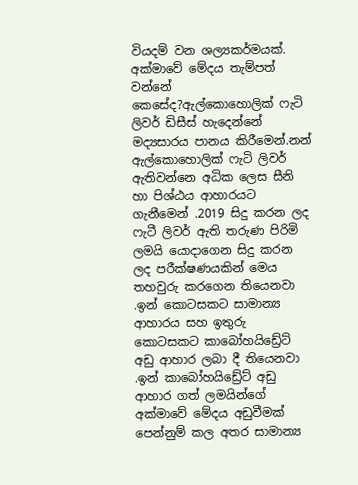වියදම් වන ශල්‍යකර්මයක්.
අක්මාවේ මේදය තැම්පත් වන්නේ කෙසේද?ඇල්කොහොලික් ෆැටි ලිවර් ඩිසීස් හැදෙන්නේ මද්‍යසාරය පානය කිරීමෙන්.නන් ඇල්කොහොලික් ෆැටි ලිවර් ඇතිවන්නෙ අධික ලෙස සීනි හා පිශ්ඨය ආහාරයට ගැනීමෙන් .2019 සිදු කරන ලද ෆැටී ලිවර් ඇති තරුණ පිරිමි ලමයි යොදාගෙන සිදු කරන ලද පරීක්ෂණයකින් මෙය තහවුරු කරගෙන තියෙනවා .ඉන් කොටසකට සාමාන්‍ය ආහාරය සහ ඉතුරු කොටසකට කාබෝහයිඩ්‍රේට් අඩු ආහාර ලබා දී තියෙනවා .ඉන් කාබෝහයිඩ්‍රේට් අඩු ආහාර ගත් ලමයින්ගේ අක්මාවේ මේදය අඩුවීමක් පෙන්නුම් කල අතර සාමාන්‍ය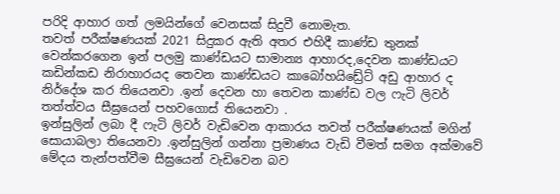පරිදි ආහාර ගත් ලමයින්ගේ වෙනසක් සිදුවී නොමැත.
තවත් පරීක්ෂණයක් 2021 සිදුකර ඇති අතර එහිදී කාණ්ඩ තුනක් වෙන්කරගෙන ඉන් පලමු කාණ්ඩයට සාමාන්‍ය ආහාරද,දෙවන කාණ්ඩයට කඩින්කඩ නිරාහාරයද තෙවන කාණ්ඩයට කාබෝහයිඩ්‍රේට් අඩු ආහාර ද නිර්දේශ කර තියෙනවා .ඉන් දෙවන හා තෙවන කාණ්ඩ වල ෆැටි ලිවර් තත්ත්වය සීඝ්‍රයෙන් පහවගොස් තියෙනවා .
ඉන්සුලින් ලබා දී ෆැටි ලිවර් වැඩිවෙන ආකාරය තවත් පරීක්ෂණයක් මගින් සොයාබලා තියෙනවා .ඉන්සුලින් ගන්නා ප්‍රමාණය වැඩි වීමත් සමග අක්මාවේ මේදය තැන්පත්වීම සීඝ්‍රයෙන් වැඩිවෙන බව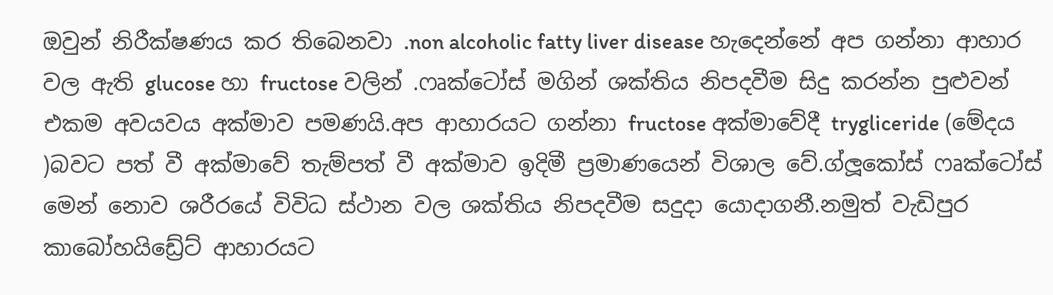ඔවුන් නිරීක්ෂණය කර තිබෙනවා .non alcoholic fatty liver disease හැදෙන්නේ අප ගන්නා ආහාර වල ඇති glucose හා fructose වලින් .ෆෘක්ටෝස් මගින් ශක්තිය නිපදවීම සිදු කරන්න පුළුවන් එකම අවයවය අක්මාව පමණයි.අප ආහාරයට ගන්නා fructose අක්මාවේදී trygliceride (මේදය )බවට පත් වී අක්මාවේ තැම්පත් වී අක්මාව ඉදිමී ප්‍රමාණයෙන් විශාල වේ.ග්ලූකෝස් ෆෘක්ටෝස් මෙන් නොව ශරීරයේ විවිධ ස්ථාන වල ශක්තිය නිපදවීම සදුදා යොදාගනී.නමුත් වැඩිපුර කාබෝහයිඩ්‍රේට් ආහාරයට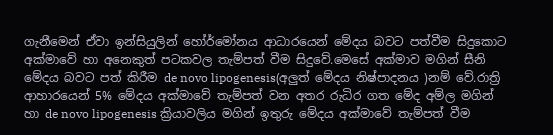ගැනීමෙන් ඒවා ඉන්සියුලින් හෝර්මෝනය ආධාරයෙන් මේදය බවට පත්වීම සිදුකොට අක්මාවේ හා අනෙකුත් පටකවල තැම්පත් වීම සිදුවේ.මෙසේ අක්මාව මගින් සීනි මේදය බවට පත් කිරීම de novo lipogenesis(අලුත් මේදය නිෂ්පාදනය )නම් වේ.රාත්‍රි ආහාරයෙන් 5% මේදය අක්මාවේ තැම්පත් වන අතර රුධිර ගත මේද අම්ල මගින් හා de novo lipogenesis ක්‍රියාවලිය මගින් ඉතුරු මේදය අක්මාවේ තැම්පත් වීම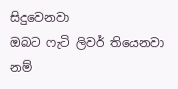සිදුවෙනවා
ඔබට ෆැටි ලිවර් තියෙනවා නම්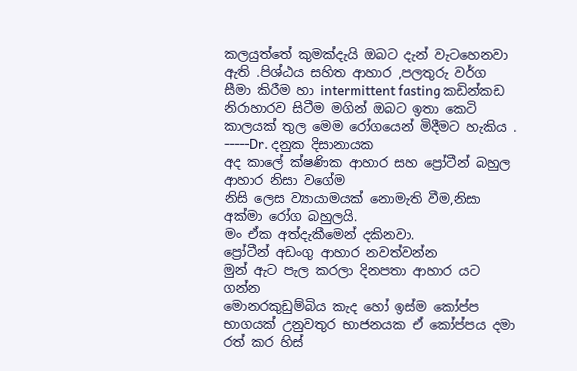කලයුත්තේ කුමක්දැයි ඔබට දැන් වැටහෙනවා ඇති .පිශ්ඨය සහිත ආහාර ,පලතුරු වර්ග සීමා කිරීම හා intermittent fasting කඩින්කඩ නිරාහාරව සිටීම මගින් ඔබට ඉතා කෙටි කාලයක් තුල මෙම රෝගයෙන් මිදීමට හැකිය .
-----Dr. දනුක දිසානායක
අද කාලේ ක්ෂණික ආහාර සහ ප්‍රෝටීන් බහුල ආහාර නිසා වගේම
නිසි ලෙස ව්‍යායාමයක් නොමැති වීම,නිසා අක්මා රෝග බහුලයි.
මං ඒක අත්දැකීමෙන් දකිනවා.
ප්‍රෝටීන් අඩංගු ආහාර නවත්වන්න
මුන් ඇට පැල කරලා දිනපතා ආහාර යට ගන්න
මොනරකුඩුම්බිය කැද හෝ ඉස්ම කෝප්ප භාගයක් උනුවතුර භාජනයක ඒ කෝප්පය දමා රත් කර හිස්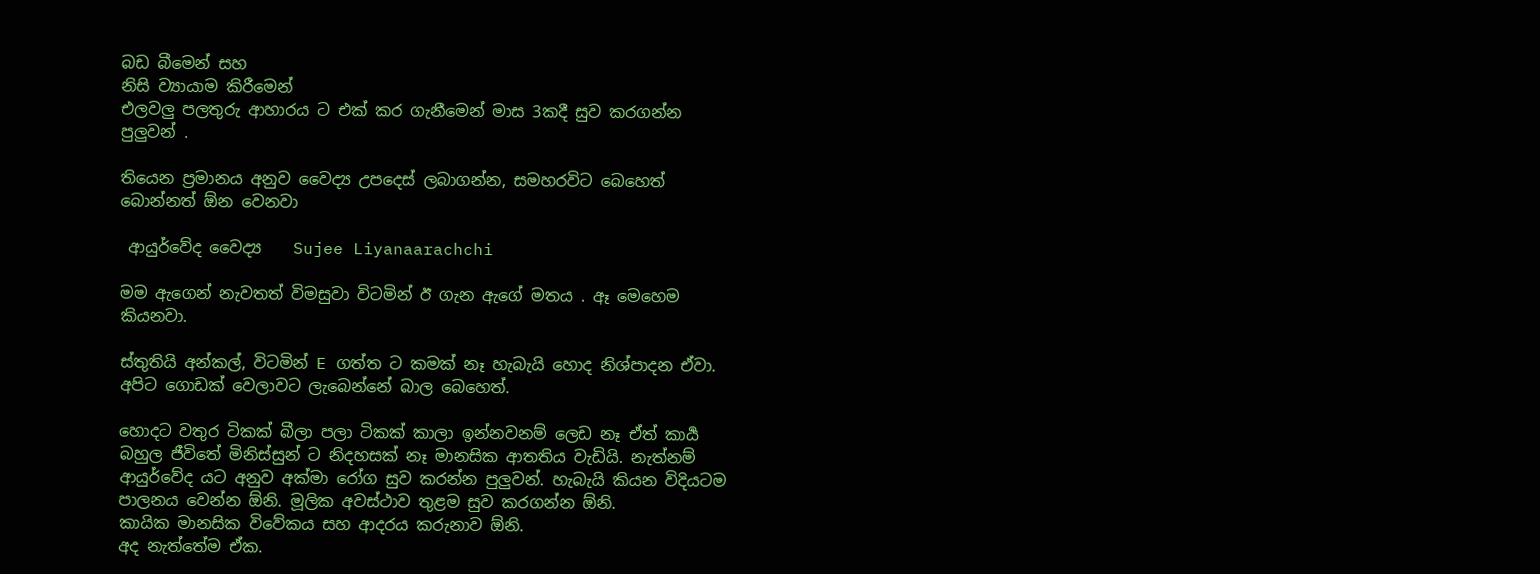බඩ බීමෙන් සහ
නිසි ව්‍යායාම කිරීමෙන්
එලවලු පලතුරු ආහාරය ට එක් කර ගැනීමෙන් මාස 3කදී සුව කරගන්න පුලුවන් .

තියෙන ප්‍රමානය අනුව වෛද්‍ය උපදෙස් ලබාගන්න, සමහරවිට බෙහෙත් බොන්නත් ඕන වෙනවා

 ආයුර්වේද වෛද්‍ය    Sujee Liyanaarachchi

මම ඇගෙන් නැවතත් විමසුවා විටමින් ඊ ගැන ඇගේ මතය . ඈ මෙහෙම කියනවා.

ස්තුතියි අන්කල්, විටමින් E ගත්ත ට කමක් නෑ හැබැයි හොද නිශ්පාදන ඒවා. අපිට ගොඩක් වෙලාවට ලැබෙන්නේ බාල බෙහෙත්.

හොදට වතුර ටිකක් බීලා පලා ටිකක් කාලා ඉන්නවනම් ලෙඩ නෑ ඒත් කාර්‍ය බහුල ජීවිතේ මිනිස්සුන් ට නිදහසක් නෑ මානසික ආතතිය වැඩියි. නැත්නම් ආයුර්වේද යට අනුව අක්මා රෝග සුව කරන්න පුලුවන්. හැබැයි කියන විදියටම පාලනය වෙන්න ඕනි. මූලික අවස්ථාව තුළම සුව කරගන්න ඕනි.
කායික මානසික විවේකය සහ ආදරය කරුනාව ඕනි.
අද නැත්තේම ඒක.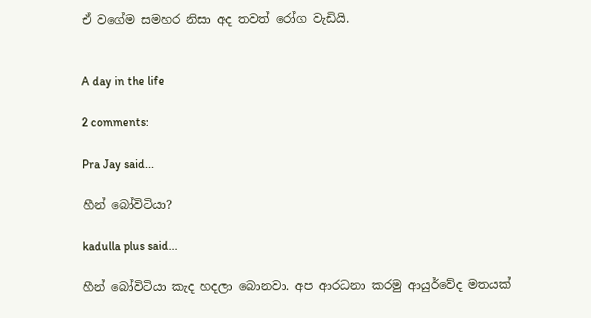ඒ වගේම සමහර නිසා අද තවත් රෝග වැඩියි.


A day in the life

2 comments:

Pra Jay said...

හීන් බෝවිටියා?

kadulla plus said...

හීන් බෝවිටියා කැද හදලා බොනවා. අප ආරධනා කරමු ආයුර්වේද මතයක්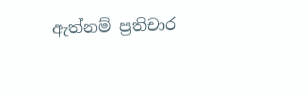ඇත්නම් ප්‍රතිචාර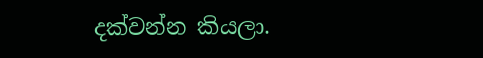දක්වන්න කියලා.